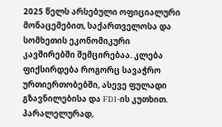2025 წელს არსებული ოფიციალური მონაცემებით, საქართველოსა და სომხეთის ეკონომიკური კავშირებში შემცირებაა. კლება ფიქსირდება როგორც სავაჭრო ურთიერთობებში, ასევე ფულადი გზავნილებისა და FDI-ის კუთხით. პარალელურად,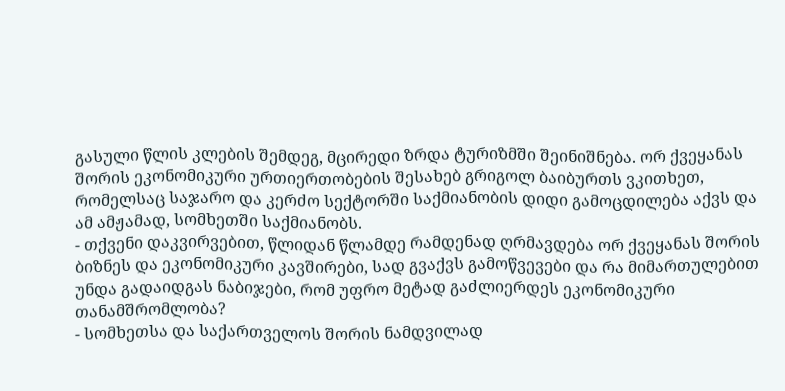გასული წლის კლების შემდეგ, მცირედი ზრდა ტურიზმში შეინიშნება. ორ ქვეყანას შორის ეკონომიკური ურთიერთობების შესახებ გრიგოლ ბაიბურთს ვკითხეთ, რომელსაც საჯარო და კერძო სექტორში საქმიანობის დიდი გამოცდილება აქვს და ამ ამჟამად, სომხეთში საქმიანობს.
- თქვენი დაკვირვებით, წლიდან წლამდე რამდენად ღრმავდება ორ ქვეყანას შორის ბიზნეს და ეკონომიკური კავშირები, სად გვაქვს გამოწვევები და რა მიმართულებით უნდა გადაიდგას ნაბიჯები, რომ უფრო მეტად გაძლიერდეს ეკონომიკური თანამშრომლობა?
- სომხეთსა და საქართველოს შორის ნამდვილად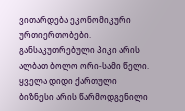ვითარდება ეკონომიკური ურთიერთობები. განსაკუთრებული პიკი არის ალბათ ბოლო ორი-სამი წელი. ყველა დიდი ქართული ბიზნესი არის წარმოდგენილი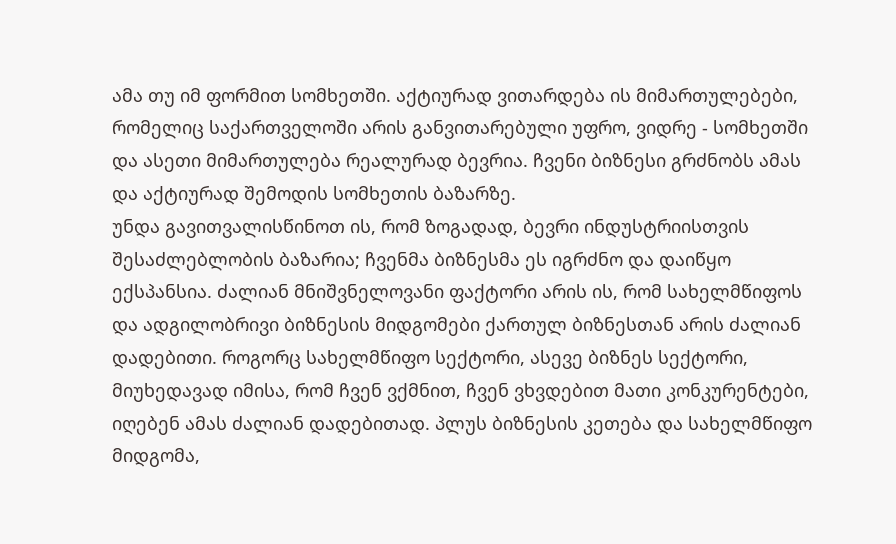ამა თუ იმ ფორმით სომხეთში. აქტიურად ვითარდება ის მიმართულებები, რომელიც საქართველოში არის განვითარებული უფრო, ვიდრე - სომხეთში და ასეთი მიმართულება რეალურად ბევრია. ჩვენი ბიზნესი გრძნობს ამას და აქტიურად შემოდის სომხეთის ბაზარზე.
უნდა გავითვალისწინოთ ის, რომ ზოგადად, ბევრი ინდუსტრიისთვის შესაძლებლობის ბაზარია; ჩვენმა ბიზნესმა ეს იგრძნო და დაიწყო ექსპანსია. ძალიან მნიშვნელოვანი ფაქტორი არის ის, რომ სახელმწიფოს და ადგილობრივი ბიზნესის მიდგომები ქართულ ბიზნესთან არის ძალიან დადებითი. როგორც სახელმწიფო სექტორი, ასევე ბიზნეს სექტორი, მიუხედავად იმისა, რომ ჩვენ ვქმნით, ჩვენ ვხვდებით მათი კონკურენტები, იღებენ ამას ძალიან დადებითად. პლუს ბიზნესის კეთება და სახელმწიფო მიდგომა,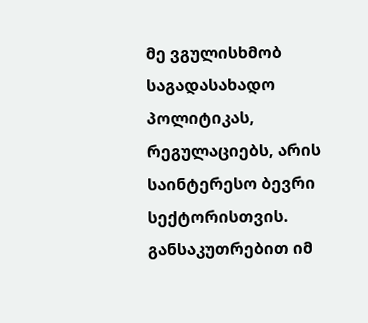მე ვგულისხმობ საგადასახადო პოლიტიკას, რეგულაციებს, არის საინტერესო ბევრი სექტორისთვის. განსაკუთრებით იმ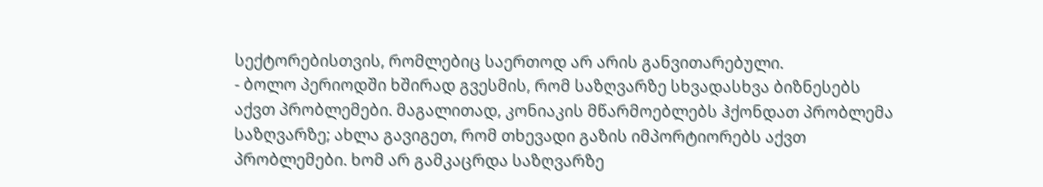სექტორებისთვის, რომლებიც საერთოდ არ არის განვითარებული.
- ბოლო პერიოდში ხშირად გვესმის, რომ საზღვარზე სხვადასხვა ბიზნესებს აქვთ პრობლემები. მაგალითად, კონიაკის მწარმოებლებს ჰქონდათ პრობლემა საზღვარზე; ახლა გავიგეთ, რომ თხევადი გაზის იმპორტიორებს აქვთ პრობლემები. ხომ არ გამკაცრდა საზღვარზე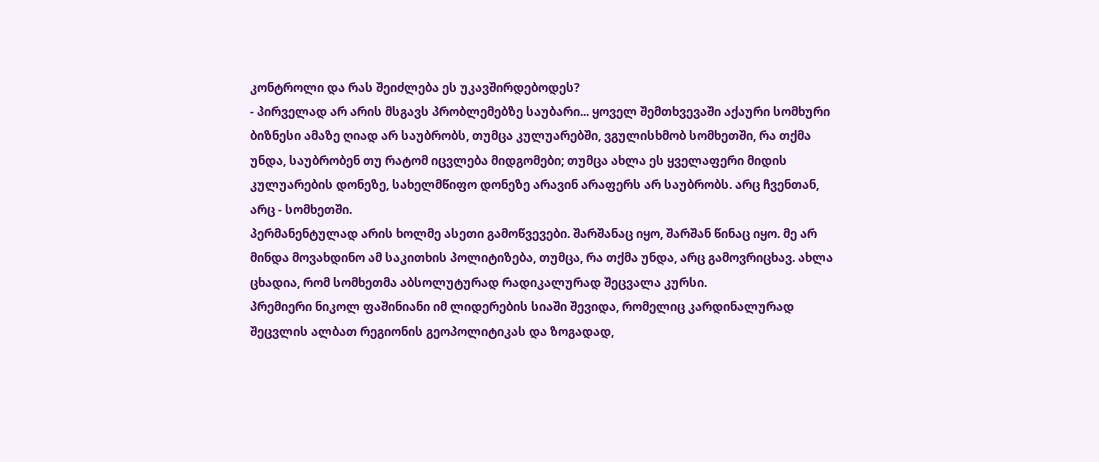კონტროლი და რას შეიძლება ეს უკავშირდებოდეს?
- პირველად არ არის მსგავს პრობლემებზე საუბარი... ყოველ შემთხვევაში აქაური სომხური ბიზნესი ამაზე ღიად არ საუბრობს, თუმცა კულუარებში, ვგულისხმობ სომხეთში, რა თქმა უნდა, საუბრობენ თუ რატომ იცვლება მიდგომები; თუმცა ახლა ეს ყველაფერი მიდის კულუარების დონეზე, სახელმწიფო დონეზე არავინ არაფერს არ საუბრობს. არც ჩვენთან, არც - სომხეთში.
პერმანენტულად არის ხოლმე ასეთი გამოწვევები. შარშანაც იყო, შარშან წინაც იყო. მე არ მინდა მოვახდინო ამ საკითხის პოლიტიზება, თუმცა, რა თქმა უნდა, არც გამოვრიცხავ. ახლა ცხადია, რომ სომხეთმა აბსოლუტურად რადიკალურად შეცვალა კურსი.
პრემიერი ნიკოლ ფაშინიანი იმ ლიდერების სიაში შევიდა, რომელიც კარდინალურად შეცვლის ალბათ რეგიონის გეოპოლიტიკას და ზოგადად,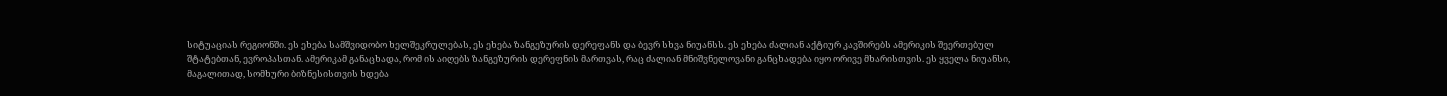სიტუაციას რეგიონში. ეს ეხება სამშვიდობო ხელშეკრულებას, ეს ეხება ზანგეზურის დერეფანს და ბევრ სხვა ნიუანსს. ეს ეხება ძალიან აქტიურ კავშირებს ამერიკის შეერთებულ შტატებთან, ევროპასთან. ამერიკამ განაცხადა, რომ ის აიღებს ზანგეზურის დერეფნის მართვას, რაც ძალიან მნიშვნელოვანი განცხადება იყო ორივე მხარისთვის. ეს ყველა ნიუანსი, მაგალითად, სომხური ბიზნესისთვის ხდება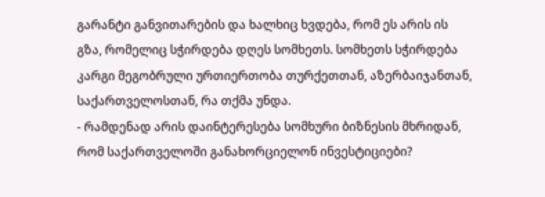გარანტი განვითარების და ხალხიც ხვდება, რომ ეს არის ის გზა, რომელიც სჭირდება დღეს სომხეთს. სომხეთს სჭირდება კარგი მეგობრული ურთიერთობა თურქეთთან, აზერბაიჯანთან, საქართველოსთან, რა თქმა უნდა.
- რამდენად არის დაინტერესება სომხური ბიზნესის მხრიდან, რომ საქართველოში განახორციელონ ინვესტიციები?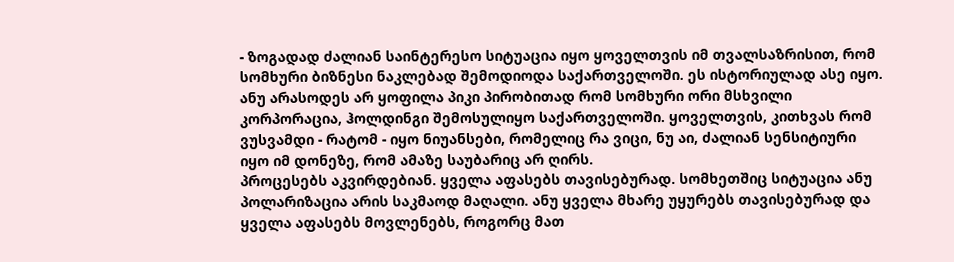- ზოგადად ძალიან საინტერესო სიტუაცია იყო ყოველთვის იმ თვალსაზრისით, რომ სომხური ბიზნესი ნაკლებად შემოდიოდა საქართველოში. ეს ისტორიულად ასე იყო. ანუ არასოდეს არ ყოფილა პიკი პირობითად რომ სომხური ორი მსხვილი კორპორაცია, ჰოლდინგი შემოსულიყო საქართველოში. ყოველთვის, კითხვას რომ ვუსვამდი - რატომ - იყო ნიუანსები, რომელიც რა ვიცი, ნუ აი, ძალიან სენსიტიური იყო იმ დონეზე, რომ ამაზე საუბარიც არ ღირს.
პროცესებს აკვირდებიან. ყველა აფასებს თავისებურად. სომხეთშიც სიტუაცია ანუ პოლარიზაცია არის საკმაოდ მაღალი. ანუ ყველა მხარე უყურებს თავისებურად და ყველა აფასებს მოვლენებს, როგორც მათ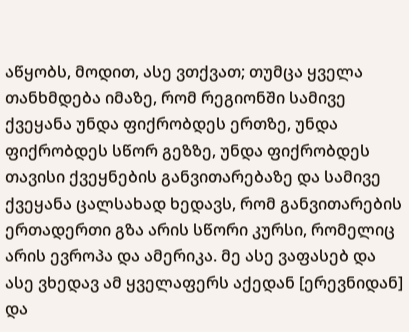აწყობს, მოდით, ასე ვთქვათ; თუმცა ყველა თანხმდება იმაზე, რომ რეგიონში სამივე ქვეყანა უნდა ფიქრობდეს ერთზე, უნდა ფიქრობდეს სწორ გეზზე, უნდა ფიქრობდეს თავისი ქვეყნების განვითარებაზე და სამივე ქვეყანა ცალსახად ხედავს, რომ განვითარების ერთადერთი გზა არის სწორი კურსი, რომელიც არის ევროპა და ამერიკა. მე ასე ვაფასებ და ასე ვხედავ ამ ყველაფერს აქედან [ერევნიდან] და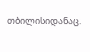თბილისიდანაც.